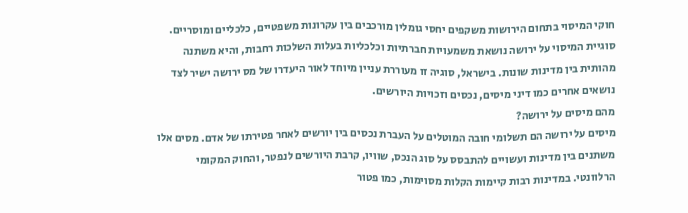חוקי המיסוי בתחום הירושות משקפים יחסי גומלין מורכבים בין עקרונות משפטיים, כלכליים ומוסריים. סוגיית המיסוי על ירושה נושאת משמעויות חברתיות וכלכליות בעלות השלכות רחבות, והיא משתנה מהותית בין מדינות שונות. בישראל, סוגיה זו מעוררת עניין מיוחד לאור היעדרו של מס ירושה ישיר לצד נושאים אחרים כמו דיני מיסים, נכסים וזכויות היורשים.
מהם מיסים על ירושה?
מיסים על ירושה הם תשלומי חובה המוטלים על העברת נכסים בין יורשים לאחר פטירתו של אדם. מסים אלו משתנים בין מדינות ועשויים להתבסס על סוג הנכס, שוויו, קרבת היורשים לנפטר, והחוק המקומי הרלוונטי. במדינות רבות קיימות הקלות מסוימות, כמו פטור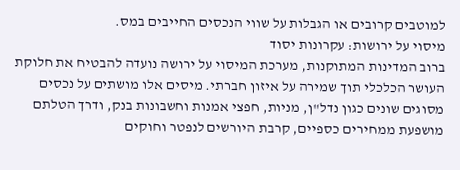למוטבים קרובים או הגבלות על שווי הנכסים החייבים במס.
מיסוי על ירושות: עקרונות יסוד
ברוב המדינות המתוקנות, מערכת המיסוי על ירושה נועדה להבטיח את חלוקת העושר הכלכלי תוך שמירה על איזון חברתי. מיסים אלו מושתים על נכסים מסוגים שונים כגון נדל"ן, מניות, חפצי אמנות וחשבונות בנק, ודרך הטלתם מושפעת ממחירים כספיים, קרבת היורשים לנפטר וחוקים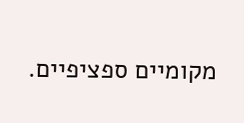מקומיים ספציפיים.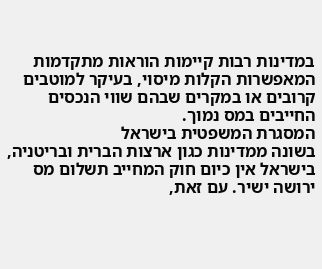במדינות רבות קיימות הוראות מתקדמות המאפשרות הקלות מיסוי, בעיקר למוטבים קרובים או במקרים שבהם שווי הנכסים החייבים במס נמוך.
המסגרת המשפטית בישראל
בשונה ממדינות כגון ארצות הברית ובריטניה, בישראל אין כיום חוק המחייב תשלום מס ירושה ישיר. עם זאת,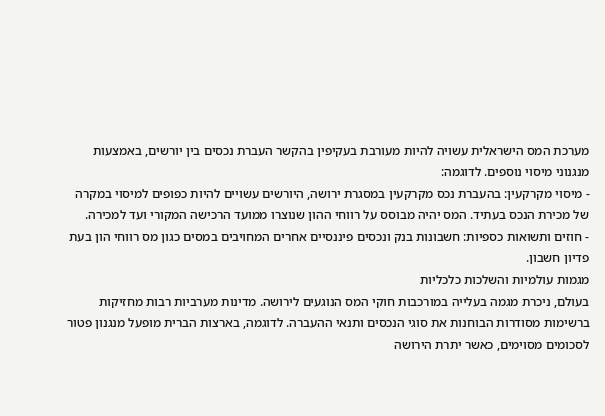מערכת המס הישראלית עשויה להיות מעורבת בעקיפין בהקשר העברת נכסים בין יורשים, באמצעות מנגנוני מיסוי נוספים. לדוגמה:
- מיסוי מקרקעין: בהעברת נכס מקרקעין במסגרת ירושה, היורשים עשויים להיות כפופים למיסוי במקרה של מכירת הנכס בעתיד. המס יהיה מבוסס על רווחי ההון שנוצרו ממועד הרכישה המקורי ועד למכירה.
- חוזים ותשואות כספיות: חשבונות בנק ונכסים פיננסיים אחרים המחויבים במסים כגון מס רווחי הון בעת פדיון חשבון.
מגמות עולמיות והשלכות כלכליות
בעולם, ניכרת מגמה בעלייה במורכבות חוקי המס הנוגעים לירושה. מדינות מערביות רבות מחזיקות ברשימות מסודרות הבוחנות את סוגי הנכסים ותנאי ההעברה. לדוגמה, בארצות הברית מופעל מנגנון פטור לסכומים מסוימים, כאשר יתרת הירושה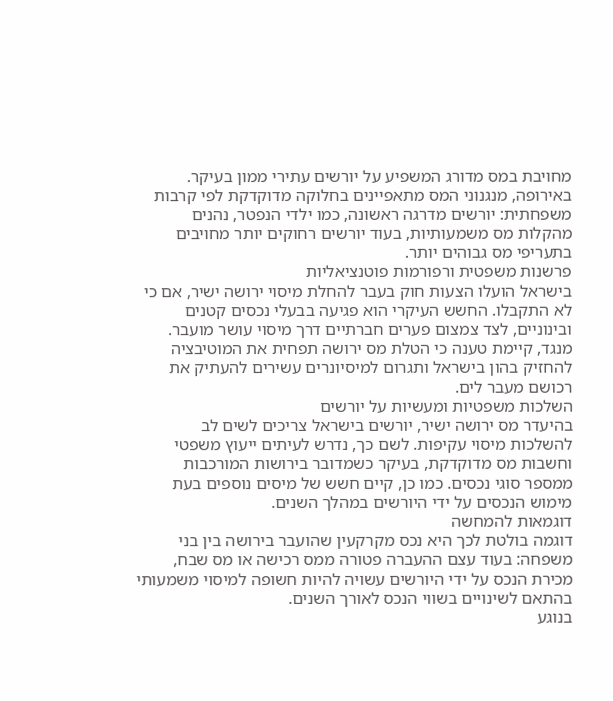מחויבת במס מדורג המשפיע על יורשים עתירי ממון בעיקר.
באירופה, מנגנוני המס מתאפיינים בחלוקה מדוקדקת לפי קרבות משפחתית: יורשים מדרגה ראשונה, כמו ילדי הנפטר, נהנים מהקלות מס משמעותיות, בעוד יורשים רחוקים יותר מחויבים בתעריפי מס גבוהים יותר.
פרשנות משפטית ורפורמות פוטנציאליות
בישראל הועלו הצעות חוק בעבר להחלת מיסוי ירושה ישיר, אם כי לא התקבלו. החשש העיקרי הוא פגיעה בבעלי נכסים קטנים ובינוניים, לצד צמצום פערים חברתיים דרך מיסוי עושר מועבר. מנגד, קיימת טענה כי הטלת מס ירושה תפחית את המוטיבציה להחזיק בהון בישראל ותגרום למיסיונרים עשירים להעתיק את רכושם מעבר לים.
השלכות משפטיות ומעשיות על יורשים
בהיעדר מס ירושה ישיר, יורשים בישראל צריכים לשים לב להשלכות מיסוי עקיפות. לשם כך, נדרש לעיתים ייעוץ משפטי וחשבות מס מדוקדקת, בעיקר כשמדובר בירושות המורכבות ממספר סוגי נכסים. כמו כן, קיים חשש של מיסים נוספים בעת מימוש הנכסים על ידי היורשים במהלך השנים.
דוגמאות להמחשה
דוגמה בולטת לכך היא נכס מקרקעין שהועבר בירושה בין בני משפחה: בעוד עצם ההעברה פטורה ממס רכישה או מס שבח, מכירת הנכס על ידי היורשים עשויה להיות חשופה למיסוי משמעותי בהתאם לשינויים בשווי הנכס לאורך השנים.
בנוגע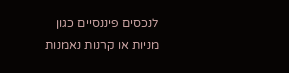לנכסים פיננסיים כגון מניות או קרנות נאמנות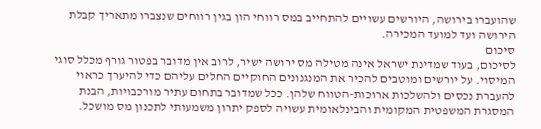שהועברו בירושה, היורשים עשויים להתחייב במס רווחי הון בגין רווחים שנצברו מתאריך קבלת הירושה ועד למועד המכירה.
סיכום
לסיכום, בעוד שמדינת ישראל אינה מטילה מס ירושה ישיר, לרוב אין מדובר בפטור גורף מכלל סוגי המיסוי. על יורשים ומוטבים להכיר את המנגנונים החוקיים החלים עליהם כדי להיערך כראוי להעברת נכסים ולהשלכות ארוכות-הטווח שלהן. ככל שמדובר בתחום עתיר מורכבויות, הבנת המסגרת המשפטית המקומית והבינלאומית עשויה לספק יתרון משמעותי לתכנון מס מושכל.